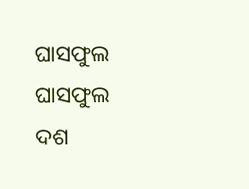ଘାସଫୁଲ
ଘାସଫୁଲ
ଦଶ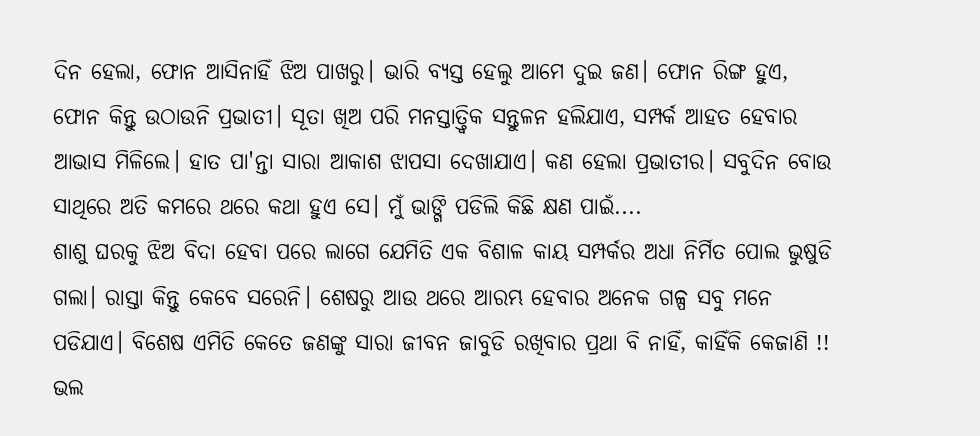ଦିନ ହେଲା, ଫୋନ ଆସିନାହିଁ ଝିଅ ପାଖରୁ। ଭାରି ବ୍ୟସ୍ତ ହେଲୁ ଆମେ ଦୁଇ ଜଣ। ଫୋନ ରିଙ୍ଗ ହୁଏ, ଫୋନ କିନ୍ତୁ ଉଠାଉନି ପ୍ରଭାତୀ। ସୂତା ଖିଅ ପରି ମନସ୍ତାତ୍ତ୍ୱିକ ସନ୍ତୁଳନ ହଲିଯାଏ, ସମ୍ପର୍କ ଆହତ ହେବାର ଆଭାସ ମିଳିଲେ। ହାତ ପା'ନ୍ତା ସାରା ଆକାଶ ଝାପସା ଦେଖାଯାଏ। କଣ ହେଲା ପ୍ରଭାତୀର। ସବୁଦିନ ବୋଉ ସାଥିରେ ଅତି କମରେ ଥରେ କଥା ହୁଏ ସେ। ମୁଁ ଭାଙ୍ଗି ପଡିଲି କିଛି କ୍ଷଣ ପାଇଁ....
ଶାଶୁ ଘରକୁ ଝିଅ ବିଦା ହେବା ପରେ ଲାଗେ ଯେମିତି ଏକ ବିଶାଳ କାୟ ସମ୍ପର୍କର ଅଧା ନିର୍ମିତ ପୋଲ ଭୁଷୁଡି ଗଲା। ରାସ୍ତା କିନ୍ତୁ କେବେ ସରେନି। ଶେଷରୁ ଆଉ ଥରେ ଆରମ୍ଭ ହେବାର ଅନେକ ଗଳ୍ପ ସବୁ ମନେ ପଡିଯାଏ। ବିଶେଷ ଏମିତି କେତେ ଜଣଙ୍କୁ ସାରା ଜୀବନ ଜାବୁଡି ରଖିବାର ପ୍ରଥା ବି ନାହିଁ, କାହିଁକି କେଜାଣି !!
ଭଲ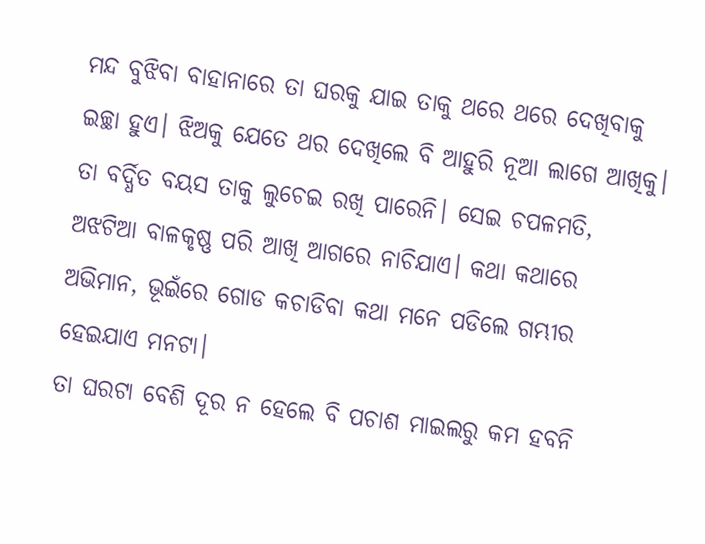ମନ୍ଦ ବୁଝିବା ବାହାନାରେ ତା ଘରକୁ ଯାଇ ତାକୁ ଥରେ ଥରେ ଦେଖିବାକୁ ଇଚ୍ଛା ହୁଏ। ଝିଅକୁ ଯେତେ ଥର ଦେଖିଲେ ବି ଆହୁରି ନୂଆ ଲାଗେ ଆଖିକୁ। ତା ବର୍ଦ୍ଧିତ ବୟସ ତାକୁ ଲୁଚେଇ ରଖି ପାରେନି। ସେଇ ଚପଳମତି, ଅଝଟିଆ ବାଳକୃଷ୍ଣ ପରି ଆଖି ଆଗରେ ନାଚିଯାଏ। କଥା କଥାରେ ଅଭିମାନ, ଭୂଇଁରେ ଗୋଡ କଚାଡିବା କଥା ମନେ ପଡିଲେ ଗମ୍ଭୀର ହେଇଯାଏ ମନଟା।
ତା ଘରଟା ବେଶି ଦୂର ନ ହେଲେ ବି ପଚାଶ ମାଇଲରୁ କମ ହବନି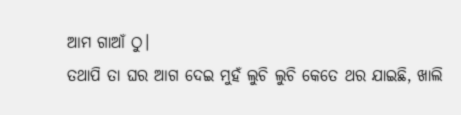ଆମ ଗାଆଁ ଠୁ।
ତଥାପି ତା ଘର ଆଗ ଦେଇ ମୁହଁ ଲୁଚି ଲୁଚି କେତେ ଥର ଯାଇଛି, ଖାଲି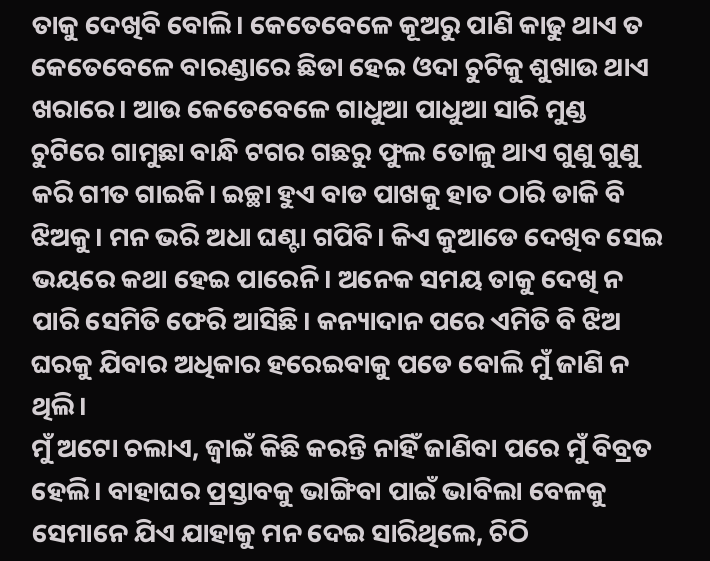ତାକୁ ଦେଖିବି ବୋଲି। କେତେବେଳେ କୂଅରୁ ପାଣି କାଢୁ ଥାଏ ତ କେତେବେଳେ ବାରଣ୍ଡାରେ ଛିଡା ହେଇ ଓଦା ଚୁଟିକୁ ଶୁଖାଉ ଥାଏ ଖରାରେ। ଆଉ କେତେବେଳେ ଗାଧୁଆ ପାଧୁଆ ସାରି ମୁଣ୍ଡ ଚୁଟିରେ ଗାମୁଛା ବାନ୍ଧି ଟଗର ଗଛରୁ ଫୁଲ ତୋଳୁ ଥାଏ ଗୁଣୁ ଗୁଣୁ କରି ଗୀତ ଗାଇକି। ଇଚ୍ଛା ହୁଏ ବାଡ ପାଖକୁ ହାତ ଠାରି ଡାକି ବି ଝିଅକୁ। ମନ ଭରି ଅଧା ଘଣ୍ଟା ଗପିବି। କିଏ କୁଆଡେ ଦେଖିବ ସେଇ ଭୟରେ କଥା ହେଇ ପାରେନି। ଅନେକ ସମୟ ତାକୁ ଦେଖି ନ ପାରି ସେମିତି ଫେରି ଆସିଛି। କନ୍ୟାଦାନ ପରେ ଏମିତି ବି ଝିଅ ଘରକୁ ଯିବାର ଅଧିକାର ହରେଇବାକୁ ପଡେ ବୋଲି ମୁଁ ଜାଣି ନ ଥିଲି।
ମୁଁ ଅଟୋ ଚଲାଏ, ଜ୍ବାଇଁ କିଛି କରନ୍ତି ନାହିଁ ଜାଣିବା ପରେ ମୁଁ ବିବ୍ରତ ହେଲି। ବାହାଘର ପ୍ରସ୍ତାବକୁ ଭାଙ୍ଗିବା ପାଇଁ ଭାବିଲା ବେଳକୁ ସେମାନେ ଯିଏ ଯାହାକୁ ମନ ଦେଇ ସାରିଥିଲେ, ଚିଠି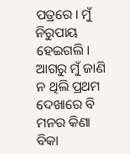ପତ୍ରରେ। ମୁଁ ନିରୁପାୟ ହେଇଗଲି। ଆଗରୁ ମୁଁ ଜାଣି ନ ଥିଲି ପ୍ରଥମ ଦେଖାରେ ବି ମନର କିଣା ବିକା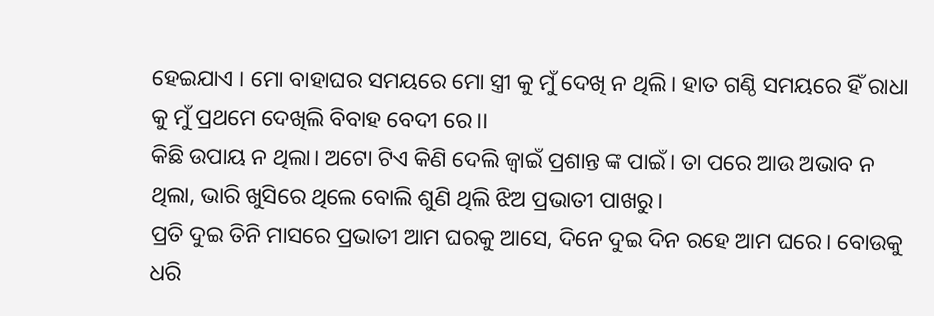ହେଇଯାଏ । ମୋ ବାହାଘର ସମୟରେ ମୋ ସ୍ତ୍ରୀ କୁ ମୁଁ ଦେଖି ନ ଥିଲି। ହାତ ଗଣ୍ଠି ସମୟରେ ହିଁ ରାଧା କୁ ମୁଁ ପ୍ରଥମେ ଦେଖିଲି ବିବାହ ବେଦୀ ରେ।।
କିଛି ଉପାୟ ନ ଥିଲା। ଅଟୋ ଟିଏ କିଣି ଦେଲି ଜ୍ବାଇଁ ପ୍ରଶାନ୍ତ ଙ୍କ ପାଇଁ। ତା ପରେ ଆଉ ଅଭାବ ନ ଥିଲା, ଭାରି ଖୁସିରେ ଥିଲେ ବୋଲି ଶୁଣି ଥିଲି ଝିଅ ପ୍ରଭାତୀ ପାଖରୁ।
ପ୍ରତି ଦୁଇ ତିନି ମାସରେ ପ୍ରଭାତୀ ଆମ ଘରକୁ ଆସେ, ଦିନେ ଦୁଇ ଦିନ ରହେ ଆମ ଘରେ। ବୋଉକୁ ଧରି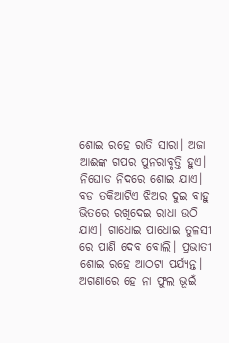ଶୋଇ ରହେ ରାତି ସାରା। ଅଜା ଆଈଙ୍କ ଗପର ପୁନରାବୃତ୍ତି ହୁଏ। ନିଘୋଡ ନିଦରେ ଶୋଇ ଯାଏ। ବଡ ତକିଆଟିଏ ଝିଅର ଦୁଇ ବାହୁ ଭିତରେ ରଖିଦେଇ ରାଧା ଉଠି ଯାଏ। ଗାଧୋଇ ପାଧୋଇ ତୁଳସୀ ରେ ପାଣି ଦେବ ବୋଲି। ପ୍ରଭାତୀ ଶୋଇ ରହେ ଆଠଟା ପର୍ଯ୍ୟନ୍ତ। ଅଗଣାରେ ହେ ନା ଫୁଲ ଭୂଇଁ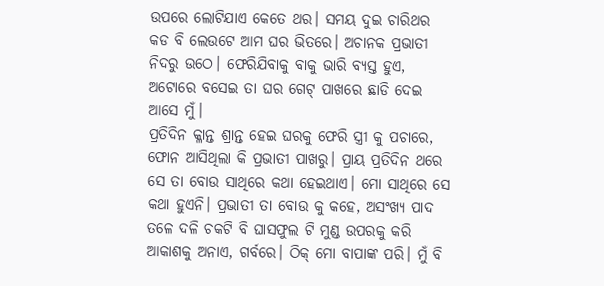ଉପରେ ଲୋଟିଯାଏ କେତେ ଥର। ସମୟ ଦୁଇ ଚାରିଥର କଡ ବି ଲେଉଟେ ଆମ ଘର ଭିତରେ। ଅଚାନକ ପ୍ରଭାତୀ ନିଦରୁ ଉଠେ। ଫେରିଯିବାକୁ ବାକୁ ଭାରି ବ୍ୟସ୍ତ ହୁଏ, ଅଟୋରେ ବସେଇ ତା ଘର ଗେଟ୍ ପାଖରେ ଛାଡି ଦେଇ ଆସେ ମୁଁ।
ପ୍ରତିଦିନ କ୍ଳାନ୍ତ ଶ୍ରାନ୍ତ ହେଇ ଘରକୁ ଫେରି ସ୍ତ୍ରୀ କୁ ପଚାରେ, ଫୋନ ଆସିଥିଲା କି ପ୍ରଭାତୀ ପାଖରୁ। ପ୍ରାୟ ପ୍ରତିଦିନ ଥରେ ସେ ତା ବୋଉ ସାଥିରେ କଥା ହେଇଥାଏ। ମୋ ସାଥିରେ ସେ କଥା ହୁଏନି। ପ୍ରଭାତୀ ତା ବୋଉ କୁ କହେ, ଅସଂଖ୍ୟ ପାଦ ତଳେ ଦଳି ଚକଟି ବି ଘାସଫୁଲ ଟି ମୁଣ୍ଡ ଉପରକୁ କରି ଆକାଶକୁ ଅନାଏ, ଗର୍ବରେ। ଠିକ୍ ମୋ ବାପାଙ୍କ ପରି। ମୁଁ ବି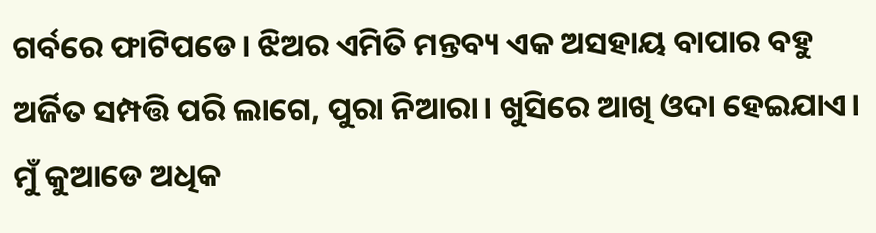ଗର୍ବରେ ଫାଟିପଡେ। ଝିଅର ଏମିତି ମନ୍ତବ୍ୟ ଏକ ଅସହାୟ ବାପାର ବହୁ ଅର୍ଜିତ ସମ୍ପତ୍ତି ପରି ଲାଗେ, ପୁରା ନିଆରା। ଖୁସିରେ ଆଖି ଓଦା ହେଇଯାଏ। ମୁଁ କୁଆଡେ ଅଧିକ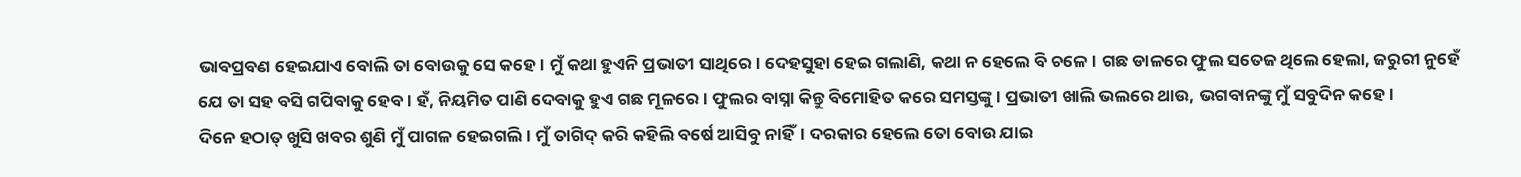ଭାବପ୍ରବଣ ହେଇଯାଏ ବୋଲି ତା ବୋଉକୁ ସେ କହେ। ମୁଁ କଥା ହୁଏନି ପ୍ରଭାତୀ ସାଥିରେ। ଦେହସୁହା ହେଇ ଗଲାଣି, କଥା ନ ହେଲେ ବି ଚଳେ। ଗଛ ଡାଳରେ ଫୁଲ ସତେଜ ଥିଲେ ହେଲା, ଜରୁରୀ ନୁହେଁ ଯେ ତା ସହ ବସି ଗପିବାକୁ ହେବ। ହଁ, ନିୟମିତ ପାଣି ଦେବାକୁ ହୁଏ ଗଛ ମୂଳରେ। ଫୁଲର ବାସ୍ନା କିନ୍ତୁ ବିମୋହିତ କରେ ସମସ୍ତଙ୍କୁ। ପ୍ରଭାତୀ ଖାଲି ଭଲରେ ଥାଉ, ଭଗବାନଙ୍କୁ ମୁଁ ସବୁଦିନ କହେ।
ଦିନେ ହଠାତ୍ ଖୁସି ଖବର ଶୁଣି ମୁଁ ପାଗଳ ହେଇଗଲି। ମୁଁ ତାଗିଦ୍ କରି କହିଲି ବର୍ଷେ ଆସିବୁ ନାହିଁ। ଦରକାର ହେଲେ ତୋ ବୋଉ ଯାଇ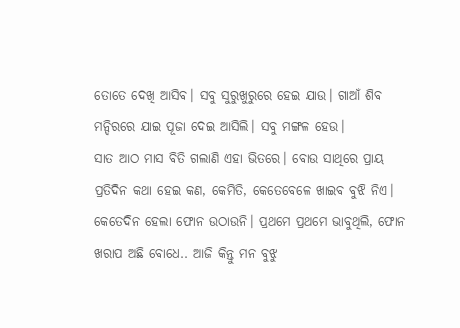ତୋତେ ଦେଖି ଆସିବ। ସବୁ ସୁରୁଖୁରୁରେ ହେଇ ଯାଉ। ଗାଆଁ ଶିବ ମନ୍ଦିରରେ ଯାଇ ପୂଜା ଦେଇ ଆସିଲି। ସବୁ ମଙ୍ଗଳ ହେଉ।
ସାତ ଆଠ ମାସ ବିତି ଗଲାଣି ଏହା ଭିତରେ। ବୋଉ ସାଥିରେ ପ୍ରାୟ ପ୍ରତିଦିନ କଥା ହେଇ କଣ, କେମିତି, କେତେବେଳେ ଖାଇବ ବୁଝି ନିଏ।
କେତେଦିନ ହେଲା ଫୋନ ଉଠାଉନି। ପ୍ରଥମେ ପ୍ରଥମେ ଭାବୁଥିଲି, ଫୋନ ଖରାପ ଅଛି ବୋଧେ.. ଆଜି କିନ୍ତୁ ମନ ବୁଝୁ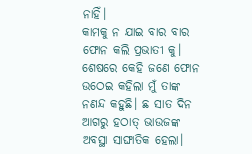ନାହିଁ।
କାମକୁ ନ ଯାଇ ବାର ବାର ଫୋନ କଲି ପ୍ରଭାତୀ କୁ। ଶେଷରେ କେହି ଜଣେ ଫୋନ ଉଠେଇ କହିଲା ମୁଁ ତାଙ୍କ ନଣନ୍ଦ କହୁଛି। ଛ ସାତ ଦିନ ଆଗରୁ ହଠାତ୍ ଭାଉଜଙ୍କ ଅବସ୍ଥା ସାଙ୍ଘାତିକ ହେଲା।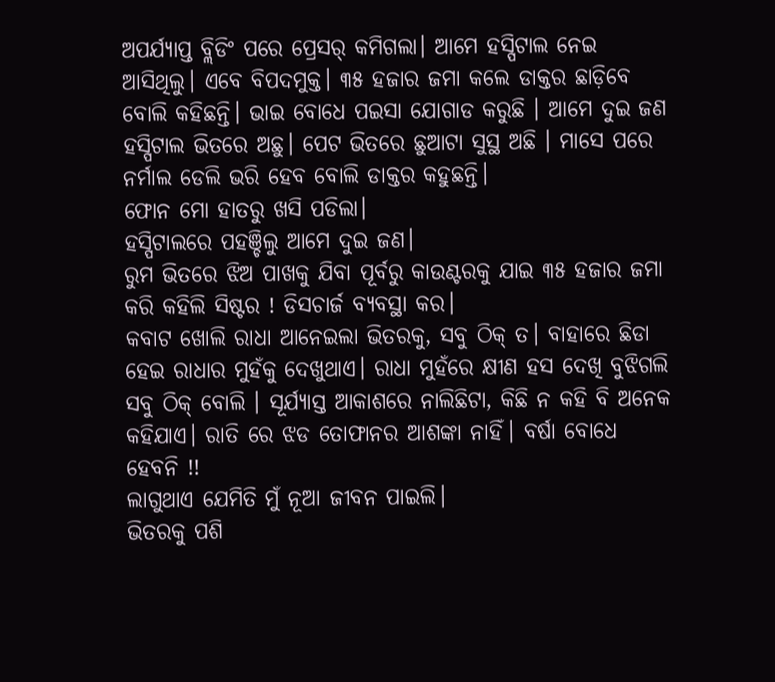ଅପର୍ଯ୍ୟାପ୍ତ ବ୍ଲିଡିଂ ପରେ ପ୍ରେସର୍ କମିଗଲା। ଆମେ ହସ୍ପିଟାଲ ନେଇ ଆସିଥିଲୁ। ଏବେ ବିପଦମୁକ୍ତ। ୩୫ ହଜାର ଜମା କଲେ ଡାକ୍ତର ଛାଡ଼ିବେ ବୋଲି କହିଛନ୍ତି। ଭାଇ ବୋଧେ ପଇସା ଯୋଗାଡ କରୁଛି । ଆମେ ଦୁଇ ଜଣ ହସ୍ପିଟାଲ ଭିତରେ ଅଛୁ। ପେଟ ଭିତରେ ଛୁଆଟା ସୁସ୍ଥ ଅଛି । ମାସେ ପରେ ନର୍ମାଲ ଡେଲି ଭରି ହେବ ବୋଲି ଡାକ୍ତର କହୁଛନ୍ତି।
ଫୋନ ମୋ ହାତରୁ ଖସି ପଡିଲା।
ହସ୍ପିଟାଲରେ ପହଞ୍ଚିଲୁ ଆମେ ଦୁଇ ଜଣ।
ରୁମ ଭିତରେ ଝିଅ ପାଖକୁ ଯିବା ପୂର୍ବରୁ କାଉଣ୍ଟରକୁ ଯାଇ ୩୫ ହଜାର ଜମା କରି କହିଲି ସିଷ୍ଟର ! ଡିସଚାର୍ଜ ବ୍ୟବସ୍ଥା କର।
କବାଟ ଖୋଲି ରାଧା ଆନେଇଲା ଭିତରକୁ, ସବୁ ଠିକ୍ ତ। ବାହାରେ ଛିଡା ହେଇ ରାଧାର ମୁହଁକୁ ଦେଖୁଥାଏ। ରାଧା ମୁହଁରେ କ୍ଷୀଣ ହସ ଦେଖି ବୁଝିଗଲି ସବୁ ଠିକ୍ ବୋଲି । ସୂର୍ଯ୍ୟାସ୍ତ ଆକାଶରେ ନାଲିଛିଟା, କିଛି ନ କହି ବି ଅନେକ କହିଯାଏ। ରାତି ରେ ଝଡ ତୋଫାନର ଆଶଙ୍କା ନାହିଁ। ବର୍ଷା ବୋଧେ ହେବନି !!
ଲାଗୁଥାଏ ଯେମିତି ମୁଁ ନୂଆ ଜୀବନ ପାଇଲି।
ଭିତରକୁ ପଶି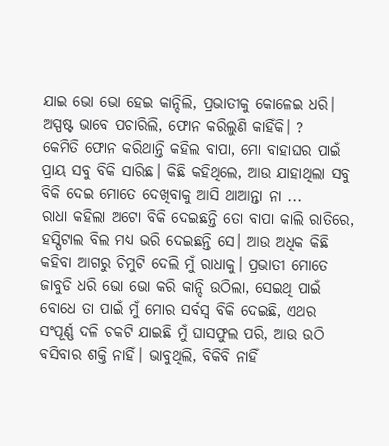ଯାଇ ଭୋ ଭୋ ହେଇ କାନ୍ଦିଲି, ପ୍ରଭାତୀକୁ କୋଳେଇ ଧରି।
ଅସ୍ପଷ୍ଟ ଭାବେ ପଚାରିଲି, ଫୋନ କରିଲୁଣି କାହିଁକି। ?
କେମିତି ଫୋନ କରିଥାନ୍ତି କହିଲ ବାପା, ମୋ ବାହାଘର ପାଇଁ ପ୍ରାୟ ସବୁ ବିକି ସାରିଛ। କିଛି କହିଥିଲେ, ଆଉ ଯାହାଥିଲା ସବୁ ବିକି ଦେଇ ମୋତେ ଦେଖିବାକୁ ଆସି ଥାଆନ୍ତା ନା ...
ରାଧା କହିଲା ଅଟୋ ବିକି ଦେଇଛନ୍ତି ତୋ ବାପା କାଲି ରାତିରେ, ହସ୍ପିଟାଲ ବିଲ ମଧ୍ୟ ଭରି ଦେଇଛନ୍ତି ସେ। ଆଉ ଅଧିକ କିଛି କହିବା ଆଗରୁ ଚିମୁଟି ଦେଲି ମୁଁ ରାଧାକୁ। ପ୍ରଭାତୀ ମୋତେ ଜାବୁଡି ଧରି ଭୋ ଭୋ କରି କାନ୍ଦି ଉଠିଲା, ସେଇଥି ପାଇଁ ବୋଧେ ତା ପାଇଁ ମୁଁ ମୋର ସର୍ବସ୍ବ ବିକି ଦେଇଛି, ଏଥର ସଂପୂର୍ଣ୍ଣ ଦଳି ଚକଟି ଯାଇଛି ମୁଁ ଘାସଫୁଲ ପରି, ଆଉ ଉଠି ବସିବାର ଶକ୍ତି ନାହିଁ। ଭାବୁଥିଲି, ବିକିବି ନାହିଁ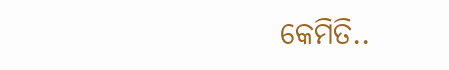କେମିତି..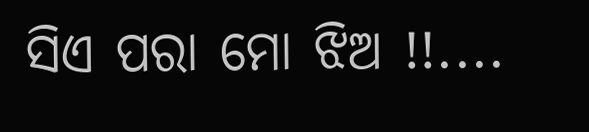ସିଏ ପରା ମୋ ଝିଅ !!....